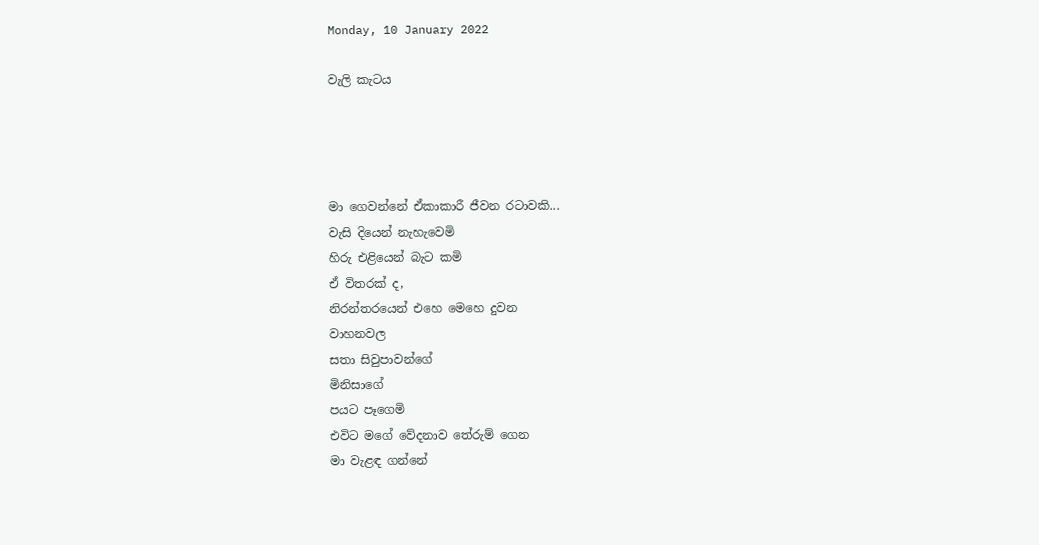Monday, 10 January 2022

වැලි කැටය




මා ගෙවන්නේ ඒකාකාරී ජීවන රටාවකි...
වැසි දියෙන් නැහැවෙමි
හිරු එළියෙන් බැට කමි
ඒ විතරක් ද,
නිරන්තරයෙන් එහෙ මෙහෙ දුවන
වාහනවල
සතා සිවුපාවන්ගේ
මිනිසාගේ
පයට පෑගෙමි
එවිට මගේ වේදනාව තේරුම් ගෙන
මා වැළඳ ගන්නේ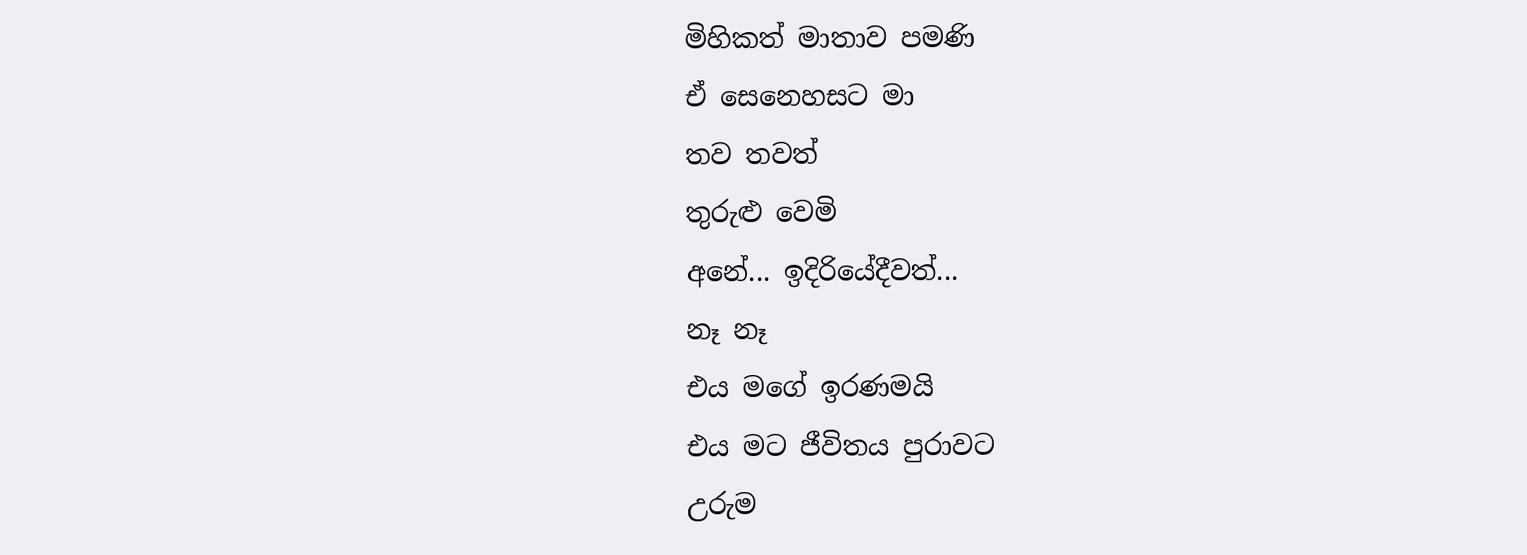මිහිකත් මාතාව පමණි
ඒ සෙනෙහසට මා
තව තවත්
තුරුළු වෙමි
අනේ... ඉදිරියේදීවත්...
නෑ නෑ
එය මගේ ඉරණමයි
එය මට ජීවිතය පුරාවට
උරුම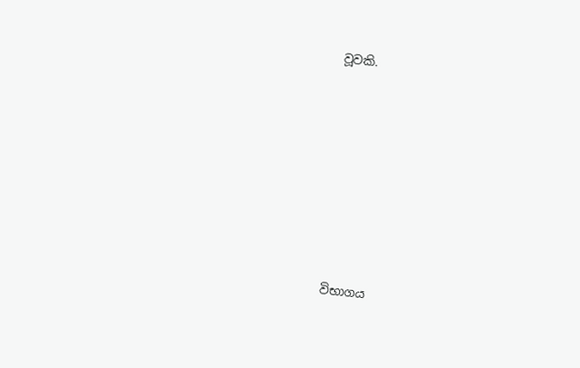වූවකි.











විභාගය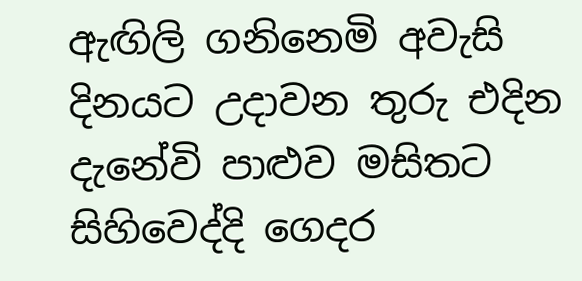ඇඟිලි ගනිනෙමි අවැසි දිනයට උදාවන තුරු එදින දැනේවි පාළුව මසිතට සිහිවෙද්දි ගෙදර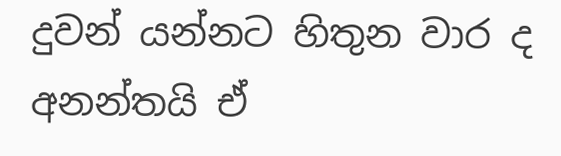දුවන් යන්නට හිතුන වාර ද අනන්තයි ඒ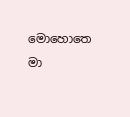මොහොතෙ මා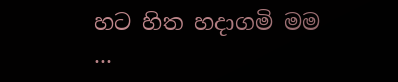හට හිත හදාගමි මම ...